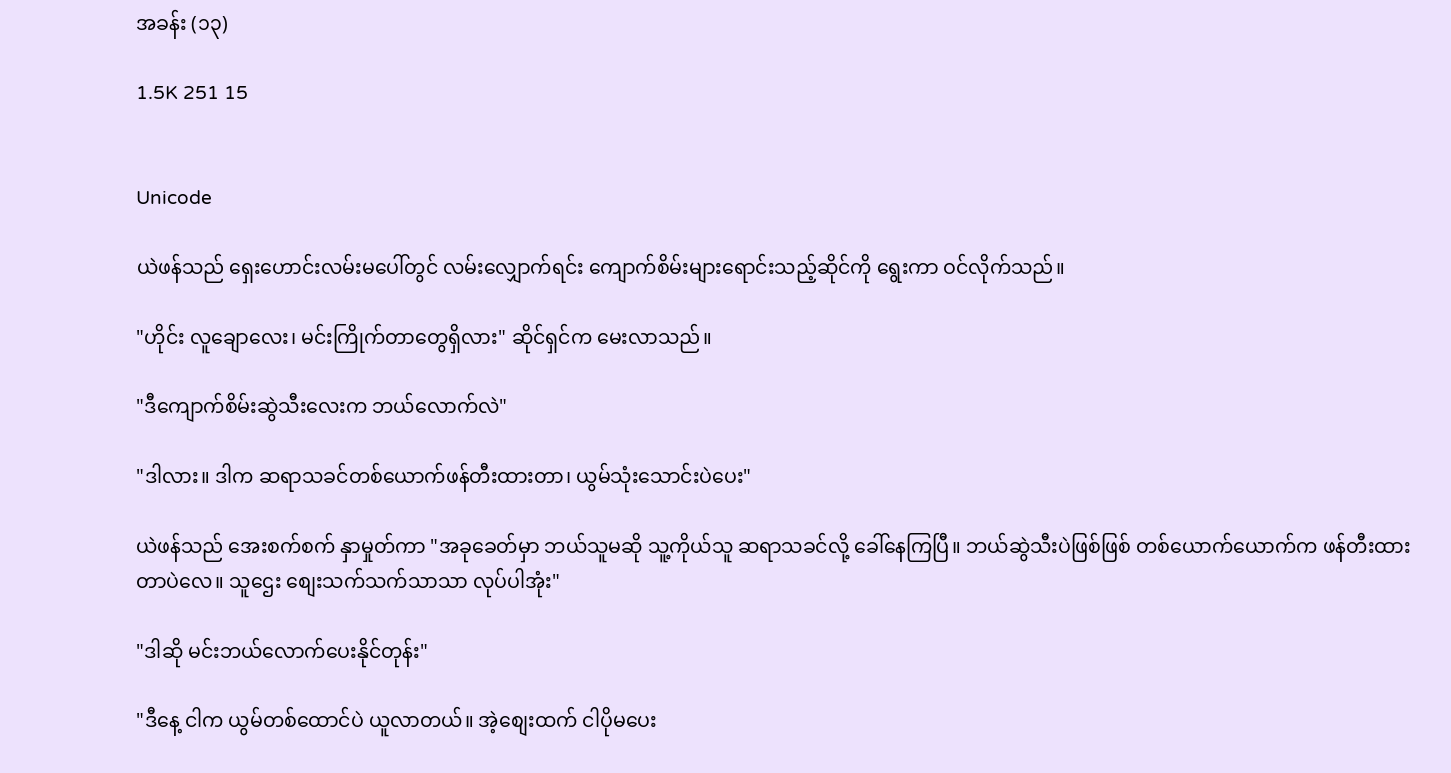အခန်း (၁၃)

1.5K 251 15


Unicode

ယဲဖန်သည် ရှေးဟောင်းလမ်းမပေါ်တွင် လမ်းလျှောက်ရင်း ကျောက်စိမ်းများရောင်းသည့်ဆိုင်ကို ရွေးကာ ဝင်လိုက်သည်။

"ဟိုင်း လူချောလေး၊ မင်းကြိုက်တာတွေရှိလား" ဆိုင်ရှင်က မေးလာသည်။

"ဒီကျောက်စိမ်းဆွဲသီးလေးက ဘယ်လောက်လဲ"

"ဒါလား။ ဒါက ဆရာသခင်တစ်ယောက်ဖန်တီးထားတာ၊ ယွမ်သုံးသောင်းပဲပေး"

ယဲဖန်သည် အေးစက်စက် နှာမှုတ်ကာ "အခုခေတ်မှာ ဘယ်သူမဆို သူ့ကိုယ်သူ ဆရာသခင်လို့ ခေါ်နေကြပြီ။ ဘယ်ဆွဲသီးပဲဖြစ်ဖြစ် တစ်ယောက်ယောက်က ဖန်တီးထားတာပဲလေ။ သူဌေး စျေးသက်သက်သာသာ လုပ်ပါအုံး"

"ဒါဆို မင်းဘယ်လောက်ပေးနိုင်တုန်း"

"ဒီနေ့ ငါက ယွမ်တစ်ထောင်ပဲ ယူလာတယ်။ အဲ့စျေးထက် ငါပိုမပေး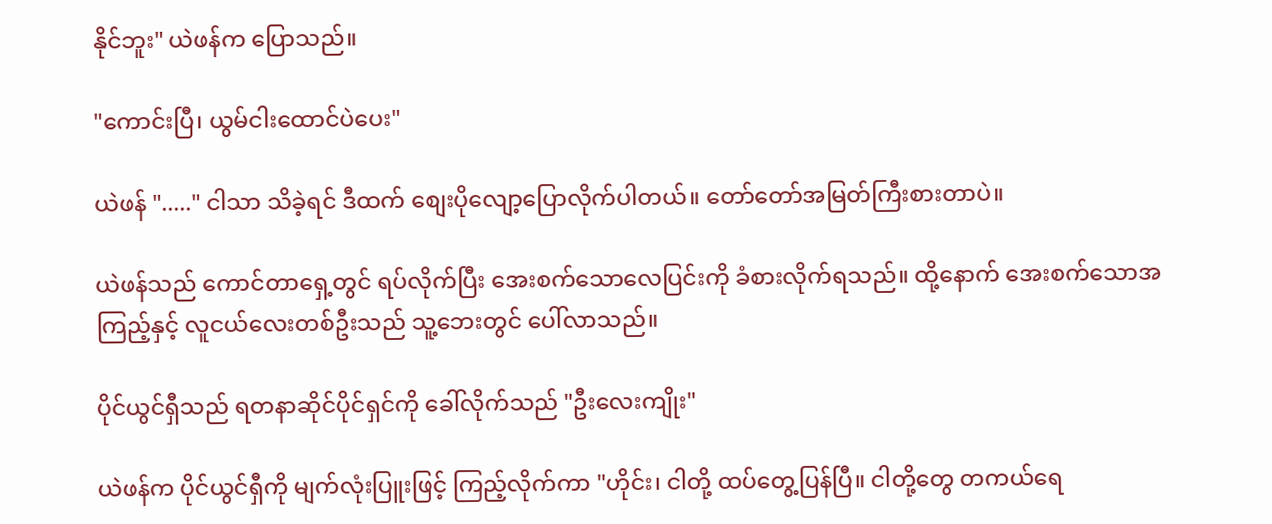နိုင်ဘူး" ယဲဖန်က ပြောသည်။

"ကောင်းပြီ၊ ယွမ်ငါးထောင်ပဲပေး"

ယဲဖန် "....." ငါသာ သိခဲ့ရင် ဒီထက် စျေးပိုလျော့ပြောလိုက်ပါတယ်။ တော်တော်အမြတ်ကြီးစားတာပဲ။

ယဲဖန်သည် ကောင်တာရှေ့တွင် ရပ်လိုက်ပြီး အေးစက်သောလေပြင်းကို ခံစားလိုက်ရသည်။ ထို့နောက် အေးစက်သောအကြည့်နှင့် လူငယ်လေးတစ်ဦးသည် သူ့ဘေးတွင် ပေါ်လာသည်။

ပိုင်ယွင်ရှီသည် ရတနာဆိုင်ပိုင်ရှင်ကို ခေါ်လိုက်သည် "ဦးလေးကျိုး"

ယဲဖန်က ပိုင်ယွင်ရှီကို မျက်လုံးပြူးဖြင့် ကြည့်လိုက်ကာ "ဟိုင်း၊ ငါတို့ ထပ်တွေ့ပြန်ပြီ။ ငါတို့တွေ တကယ်ရေ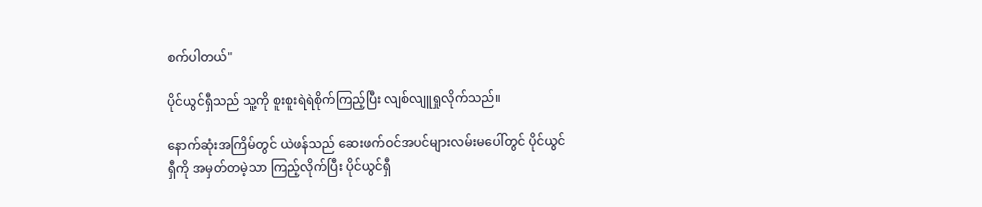စက်ပါတယ်"

ပိုင်ယွင်ရှီသည် သူ့ကို စူးစူးရဲရဲစိုက်ကြည့်ပြီး လျစ်လျူရှုလိုက်သည်။

နောက်ဆုံးအကြိမ်တွင် ယဲဖန်သည် ဆေးဖက်ဝင်အပင်များလမ်းမပေါ်တွင် ပိုင်ယွင်ရှီကို အမှတ်တမဲ့သာ ကြည့်လိုက်ပြီး ပိုင်ယွင်ရှီ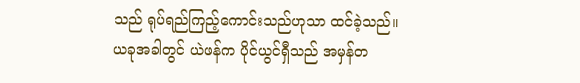သည် ရုပ်ရည်ကြည့်ကောင်းသည်ဟုသာ ထင်ခဲ့သည်။ ယခုအခါတွင် ယဲဖန်က ပိုင်ယွင်ရှီသည် အမှန်တ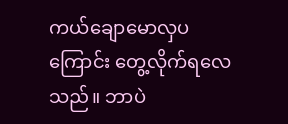ကယ်ချောမောလှပကြောင်း တွေ့လိုက်ရလေသည်။ ဘာပဲ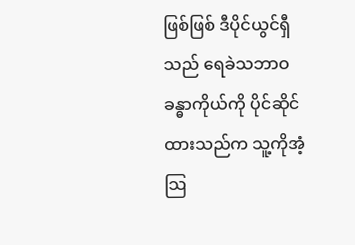ဖြစ်ဖြစ် ဒီပိုင်ယွင်ရှီသည် ရေခဲသဘာဝခန္ဓာကိုယ်ကို ပိုင်ဆိုင်ထားသည်က သူ့ကိုအံ့သြ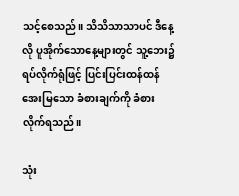သင့်စေသည်။ သိသိသာသာပင် ဒီနေ့လို ပူအိုက်သောနေ့များတွင် သူ့ဘေး၌ ရပ်လိုက်ရုံဖြင့် ပြင်းပြင်းထန်ထန် အေးမြသော ခံစားချက်ကို ခံစားလိုက်ရသည်။

သုံး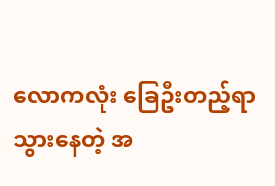လောကလုံး ခြေဦးတည့်ရာ သွားနေတဲ့ အ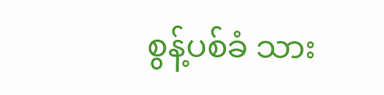စွန့်ပစ်ခံ သား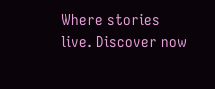Where stories live. Discover now